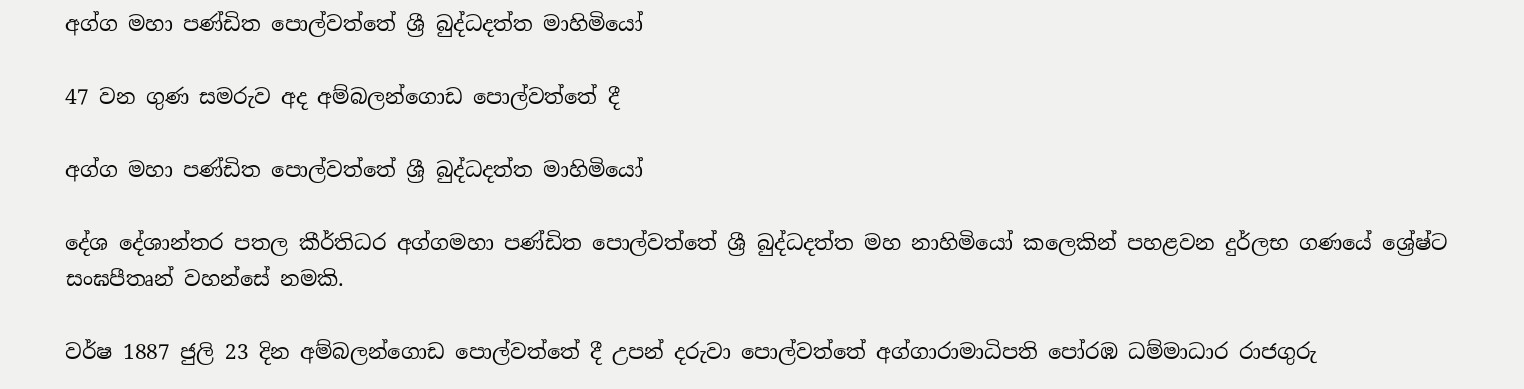අග්ග මහා පණ්ඩිත පොල්වත්තේ ශ්‍රී බුද්ධදත්ත මාහිමියෝ

47 වන ගුණ සමරුව අද අම්බලන්ගොඩ පොල්වත්තේ දී

අග්ග මහා පණ්ඩිත පොල්වත්තේ ශ්‍රී බුද්ධදත්ත මාහිමියෝ

දේශ දේශාන්තර පතල කීර්තිධර අග්ගමහා පණ්ඩිත පොල්වත්තේ ශ්‍රී බුද්ධදත්ත මහ නාහිමියෝ කලෙකින් පහළවන දුර්ලභ ගණයේ ශ්‍රේෂ්ට සංඝපීතෘන් වහන්සේ නමකි.

වර්ෂ 1887 ජුලි 23 දින අම්බලන්ගොඩ පොල්වත්තේ දී උපන් දරුවා පොල්වත්තේ අග්ගාරාමාධිපති පෝරඹ ධම්මාධාර රාජගුරු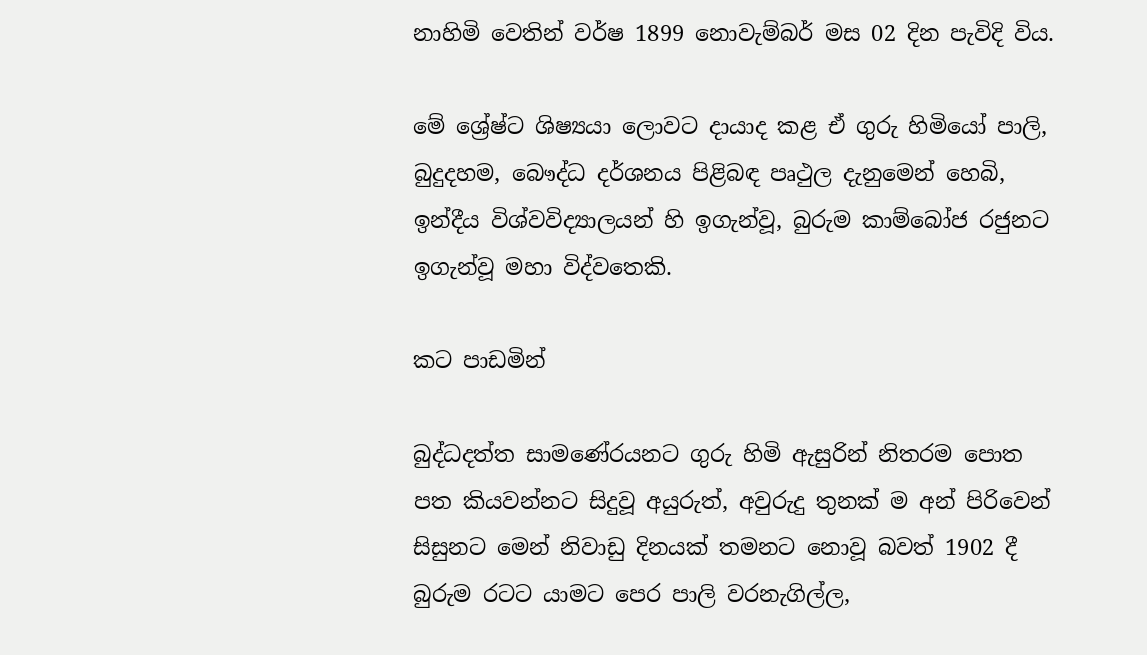නාහිමි වෙතින් වර්ෂ 1899 නොවැම්බර් මස 02 දින පැවිදි විය.

මේ ශ්‍රේෂ්ට ශිෂ්‍යයා ලොවට දායාද කළ ඒ ගුරු හිමියෝ පාලි, බුදුදහම, බෞද්ධ දර්ශනය පිළිබඳ පෘථුල දැනුමෙන් හෙබි, ඉන්දීය විශ්වවිද්‍යාලයන් හි ඉගැන්වූ, බුරුම කාම්බෝජ රජුනට ඉගැන්වූ මහා විද්වතෙකි.

කට පාඩමින්

බුද්ධදත්ත සාමණේරයනට ගුරු හිමි ඇසුරින් නිතරම පොත පත කියවන්නට සිදුවූ අයුරුත්, අවුරුදු තුනක් ම අන් පිරිවෙන් සිසුනට මෙන් නිවාඩු දිනයක් තමනට නොවූ බවත් 1902 දී බුරුම රටට යාමට පෙර පාලි වරනැගිල්ල,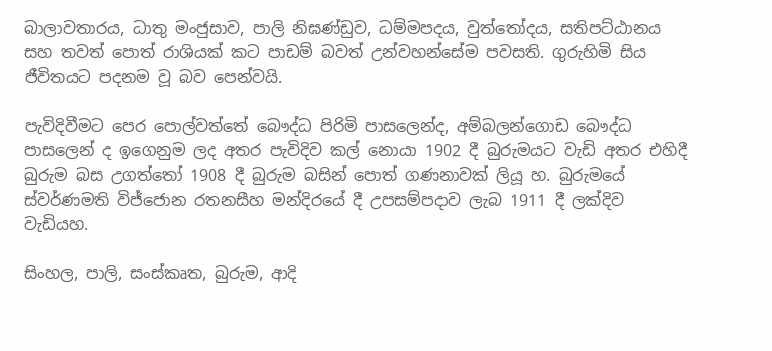බාලාවතාරය, ධාතු මංජුසාව, පාලි නිඝණ්ඩුව, ධම්මපදය, වුත්තෝදය, සතිපට්ඨානය සහ තවත් පොත් රාශියක් කට පාඩම් බවත් උන්වහන්සේම පවසති. ගුරුහිමි සිය ජීවිතයට පදනම වූ බව පෙන්වයි.

පැවිදිවීමට පෙර පොල්වත්තේ බෞද්ධ පිරිමි පාසලෙන්ද, අම්බලන්ගොඩ බෞද්ධ පාසලෙන් ද ඉගෙනුම ලද අතර පැවිදිව කල් නොයා 1902 දී බුරුමයට වැඩි අතර එහිදී බුරුම බස උගත්තෝ 1908 දී බුරුම බසින් පොත් ගණනාවක් ලියූ හ. බුරුමයේ ස්වර්ණමති විජ්ජොන රතනසීහ මන්දිරයේ දී උපසම්පදාව ලැබ 1911 දී ලක්දිව වැඩියහ.

සිංහල, පාලි, සංස්කෘත, බුරුම, ආදි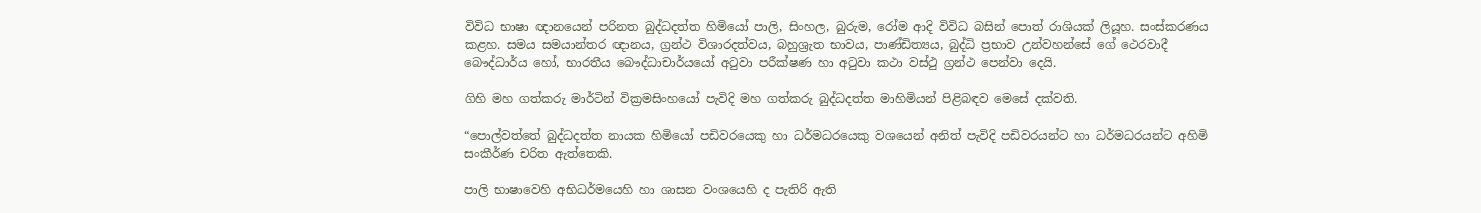විවිධ භාෂා ඥානයෙන් පරිනත බුද්ධදත්ත හිමියෝ පාලි, සිංහල, බුරුම, රෝම ආදි විවිධ බසින් පොත් රාශියක් ලියූහ. සංස්කරණය කළහ. සමය සමයාන්තර ඥානය, ග්‍රන්ථ විශාරදත්වය, බහුශ්‍රැත භාවය, පාණ්ඩිත්‍යය, බුද්ධි ප්‍රභාව උන්වහන්සේ ගේ ථෙරවාදී බෞද්ධාර්ය හෝ, භාරතීය බෞද්ධාචාර්යයෝ අටුවා පරීක්ෂණ හා අටුවා කථා වස්ථු ග්‍රන්ථ පෙන්වා දෙයි.

ගිහි මහ ගත්කරු මාර්ටින් වික්‍රමසිංහයෝ පැවිදි මහ ගත්කරු බුද්ධදත්ත මාහිමියන් පිළිබඳව මෙසේ දක්වති.

“පොල්වත්තේ බුද්ධදත්ත නායක හිමියෝ පඩිවරයෙකු හා ධර්මධරයෙකු වශයෙන් අනිත් පැවිදි පඩිවරයන්ට හා ධර්මධරයන්ට අහිමි සංකීර්ණ චරිත ඇත්තෙකි.

පාලි භාෂාවෙහි අභිධර්මයෙහි හා ශාසන වංශයෙහි ද පැතිරි ඇති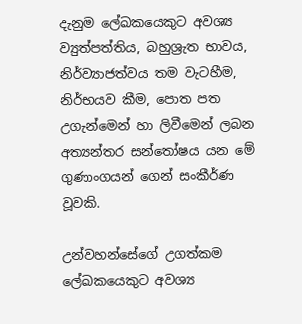දැනුම ලේඛකයෙකුට අවශ්‍ය ව්‍යුත්පත්තිය, බහුශ්‍රැත භාවය, නිර්ව්‍යාජත්වය තම වැටහීම, නිර්භයව කීම, පොත පත උගැන්මෙන් හා ලිවීමෙන් ලබන අත්‍යන්තර සන්තෝෂය යන මේ ගුණාංගයන් ගෙන් සංකීර්ණ වූවකි.

උන්වහන්සේගේ උගත්කම ලේඛකයෙකුට අවශ්‍ය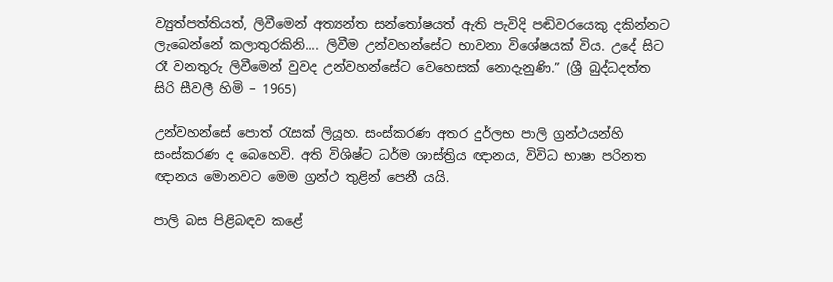ව්‍යුත්පත්තියත්, ලිවීමෙන් අත්‍යන්ත සන්තෝෂයත් ඇති පැවිදි පඬිවරයෙකු දකින්නට ලැබෙන්නේ කලාතුරකිනි.... ලිවීම උන්වහන්සේට භාවනා විශේෂයක් විය. උදේ සිට රෑ වනතුරු ලිවීමෙන් වුවද උන්වහන්සේට වෙහෙසක් නොදැනුණි.” (ශ්‍රී බුද්ධදත්ත සිරි සීවලී හිමි – 1965)

උන්වහන්සේ පොත් රැසක් ලියූහ. සංස්කරණ අතර දුර්ලභ පාලි ග්‍රන්ථයන්හි සංස්කරණ ද බෙහෙවි. අති විශිෂ්ට ධර්ම ශාස්ත්‍රිය ඥානය, විවිධ භාෂා පරිනත ඥානය මොනවට මෙම ග්‍රන්ථ තුළින් පෙනී යයි.

පාලි බස පිළිබඳව කළේ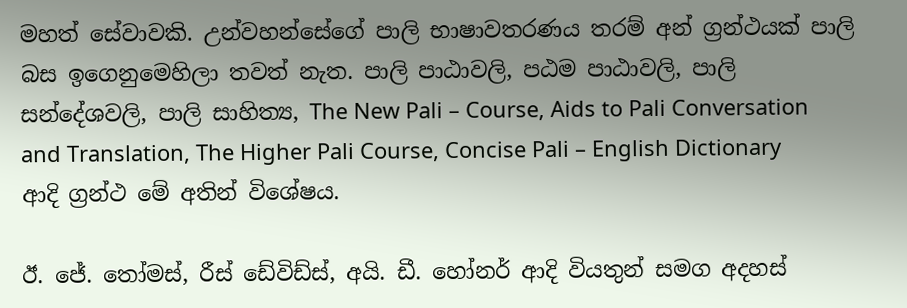මහත් සේවාවකි. උන්වහන්සේගේ පාලි භාෂාවතරණය තරම් අන් ග්‍රන්ථයක් පාලි බස ඉගෙනුමෙහිලා තවත් නැත. පාලි පාඨාවලි, පඨම පාඨාවලි, පාලි සන්දේශවලි, පාලි සාහිත්‍ය, The New Pali – Course, Aids to Pali Conversation and Translation, The Higher Pali Course, Concise Pali – English Dictionary ආදි ග්‍රන්ථ මේ අතින් විශේෂය.

ඊ. ජේ. තෝමස්, රීස් ඩේවිඩ්ස්, අයි. ඩී. හෝනර් ආදි වියතුන් සමග අදහස්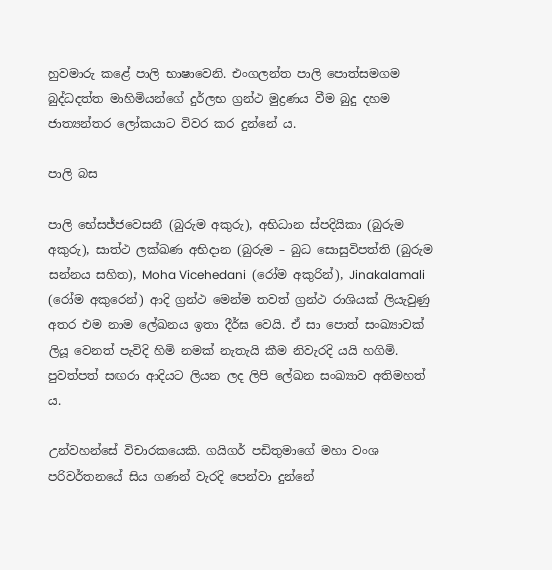හුවමාරු කළේ පාලි භාෂාවෙනි. එංගලන්ත පාලි පොත්සමගම බුද්ධදත්ත මාහිමියන්ගේ දුර්ලභ ග්‍රන්ථ මුද්‍රණය වීම බුදු දහම ජාත්‍යන්තර ලෝකයාට විවර කර දුන්නේ ය.

පාලි බස

පාලි භේසජ්ජවෙසනී (බුරුම අකුරු), අභිධාන ස්පදියිකා (බුරුම අකුරු), සාත්ථ ලක්ඛණ අභිදාන (බුරුම – බුධ සොසුවිපත්ති (බුරුම සන්නය සහිත), Moha Vicehedani  (රෝම අකුරින්), Jinakalamali  (රෝම අකුරෙන්) ආදි ග්‍රන්ථ මෙන්ම තවත් ග්‍රන්ථ රාශියක් ලියැවුණු අතර එම නාම ලේඛනය ඉතා දීර්ඝ වෙයි. ඒ සා පොත් සංඛ්‍යාවක් ලියූ වෙනත් පැවිදි හිමි නමක් නැතැයි කීම නිවැරදි යයි හගිමි. පුවත්පත් සඟරා ආදියට ලියන ලද ලිපි ලේඛන සංඛ්‍යාව අතිමහත් ය.

උන්වහන්සේ විචාරකයෙකි. ගයිගර් පඩිතුමාගේ මහා වංශ පරිවර්තනයේ සිය ගණන් වැරදි පෙන්වා දුන්නේ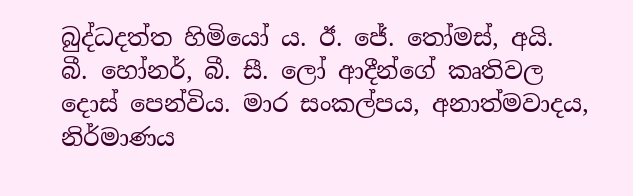බුද්ධදත්ත හිමියෝ ය. ඊ. ජේ. තෝමස්, අයි. බී. හෝනර්, බී. සී. ලෝ ආදීන්ගේ කෘතිවල දොස් පෙන්විය. මාර සංකල්පය, අනාත්මවාදය, නිර්මාණය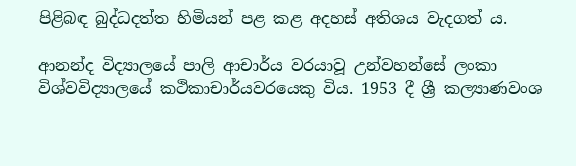පිළිබඳ බුද්ධදත්ත හිමියන් පළ කළ අදහස් අතිශය වැදගත් ය.

ආනන්ද විද්‍යාලයේ පාලි ආචාර්ය වරයාවූ උන්වහන්සේ ලංකා විශ්වවිද්‍යාලයේ කථිකාචාර්යවරයෙකු විය. 1953 දී ශ්‍රී කල්‍යාණවංශ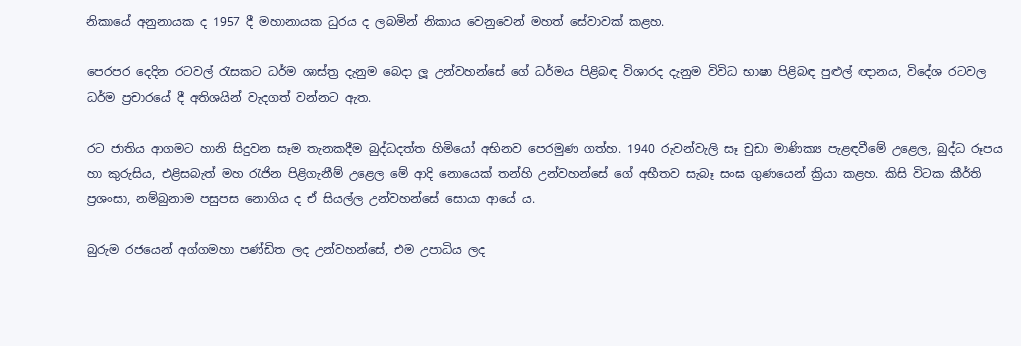නිකායේ අනුනායක ද 1957 දී මහානායක ධුරය ද ලබමින් නිකාය වෙනුවෙන් මහත් සේවාවක් කළහ.

පෙරපර දෙදින රටවල් රැසකට ධර්ම ශාස්ත්‍ර දැනුම බෙදා ලූ උන්වහන්සේ ගේ ධර්මය පිළිබඳ විශාරද දැනුම විවිධ භාෂා පිළිබඳ පුළුල් ඥානය, විදේශ රටවල ධර්ම ප්‍රචාරයේ දී අතිශයින් වැදගත් වන්නට ඇත.

රට ජාතිය ආගමට හානි සිදුවන සෑම තැනකදීම බුද්ධදත්ත හිමියෝ අභිනව පෙරමුණ ගත්හ. 1940 රුවන්වැලි සෑ චුඩා මාණික්‍ය පැළඳවීමේ උළෙල, බුද්ධ රූපය හා කුරුසිය, එළිසබැත් මහ රැජින පිළිගැනීම් උළෙල මේ ආදි නොයෙක් තන්හි උන්වහන්සේ ගේ අභීතව සැබෑ සංඝ ගුණයෙන් ක්‍රියා කළහ. කිසි විටක කීර්ති ප්‍රශංසා, නම්බුනාම පසුපස නොගිය ද ඒ සියල්ල උන්වහන්සේ සොයා ආයේ ය.

බුරුම රජයෙන් අග්ගමහා පණ්ඩිත ලද උන්වහන්සේ, එම උපාධිය ලද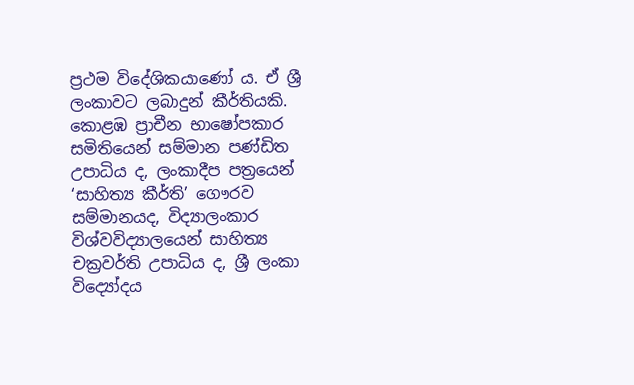ප්‍රථම විදේශිකයාණෝ ය. ඒ ශ්‍රී ලංකාවට ලබාදුන් කීර්තියකි. කොළඹ ප්‍රාචීන භාෂෝපකාර සමිතියෙන් සම්මාන පණ්ඩිත උපාධිය ද, ලංකාදීප පත්‍රයෙන් ‘සාහිත්‍ය කීර්ති’ ගෞරව සම්මානයද, විද්‍යාලංකාර විශ්වවිද්‍යාලයෙන් සාහිත්‍ය චක්‍රවර්ති උපාධිය ද, ශ්‍රී ලංකා විද්‍යෝදය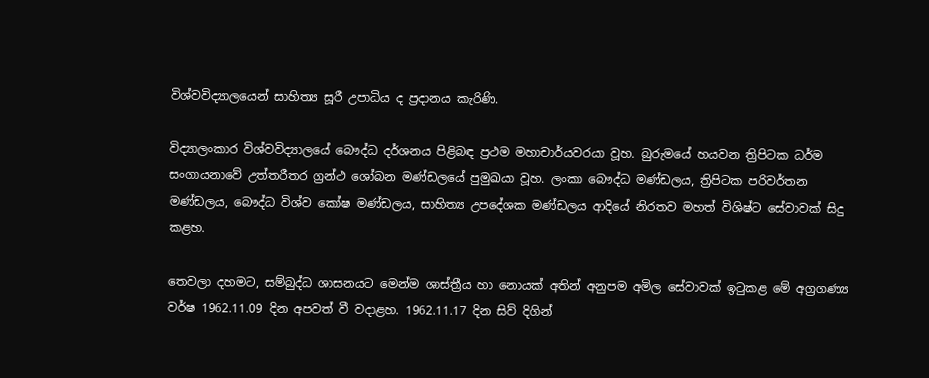විශ්වවිද්‍යාලයෙන් සාහිත්‍ය සූරී උපාධිය ද ප්‍රදානය කැරිණි.

විද්‍යාලංකාර විශ්වවිද්‍යාලයේ බෞද්ධ දර්ශනය පිළිබඳ ප්‍රථම මහාචාර්යවරයා වූහ. බුරුමයේ හයවන ත්‍රිපිටක ධර්ම සංගායනාවේ උත්තරීතර ග්‍රන්ථ ශෝබන මණ්ඩලයේ පුමුඛයා වූහ. ලංකා බෞද්ධ මණ්ඩලය, ත්‍රිපිටක පරිවර්තන මණ්ඩලය, බෞද්ධ විශ්ව කෝෂ මණ්ඩලය, සාහිත්‍ය උපදේශක මණ්ඩලය ආදියේ නිරතව මහත් විශිෂ්ට සේවාවක් සිදු කළහ.

තෙවලා දහමට, සම්බුද්ධ ශාසනයට මෙන්ම ශාස්ත්‍රීය හා නොයක් අතින් අනුපම අමිල සේවාවක් ඉටුකළ මේ අග්‍රගණ්‍ය වර්ෂ 1962.11.09 දින අපවත් වී වදාළහ. 1962.11.17 දින සිව් දිගින්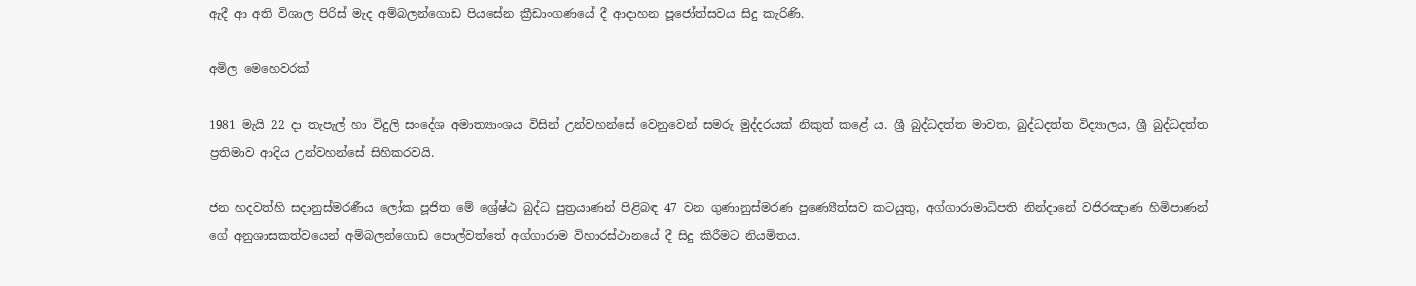ඇදී ආ අති විශාල පිරිස් මැද අම්බලන්ගොඩ පියසේන ක්‍රීඩාංගණයේ දී ආදාහන පූජෝත්සවය සිදු කැරිණි.

අමිල මෙහෙවරක්

1981 මැයි 22 දා තැපැල් හා විදුලි සංදේශ අමාත්‍යාංශය විසින් උන්වහන්සේ වෙනුවෙන් සමරු මුද්දරයක් නිකුත් කළේ ය. ශ්‍රී බුද්ධදත්ත මාවත, බුද්ධදත්ත විද්‍යාලය, ශ්‍රී බුද්ධදත්ත ප්‍රතිමාව ආදිය උන්වහන්සේ සිහිකරවයි.

ජන හදවත්හි සදානුස්මරණීය ලෝක පූජිත මේ ශ්‍රේෂ්ඨ බුද්ධ පුත්‍රයාණන් පිළිබඳ 47 වන ගුණානුස්මරණ පුණ්‍යෙීත්සව කටයුතු, අග්ගාරාමාධිපති නින්දානේ වජිරඤාණ හිමිපාණන් ගේ අනුශාසකත්වයෙන් අම්බලන්ගොඩ පොල්වත්තේ අග්ගාරාම විහාරස්ථානයේ දී සිදු කිරීමට නියමිතය.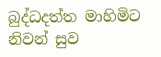බුද්ධදත්ත මාහිමිට නිවන් සුව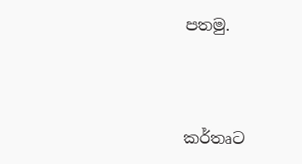පතමු.



කර්තෘට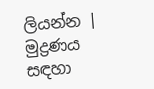ලියන්න | මුද්‍රණය සඳහා